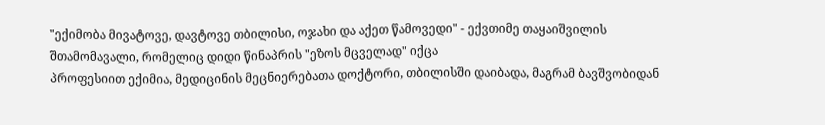"ექიმობა მივატოვე, დავტოვე თბილისი, ოჯახი და აქეთ წამოვედი" - ექვთიმე თაყაიშვილის შთამომავალი, რომელიც დიდი წინაპრის "ეზოს მცველად" იქცა
პროფესიით ექიმია, მედიცინის მეცნიერებათა დოქტორი, თბილისში დაიბადა, მაგრამ ბავშვობიდან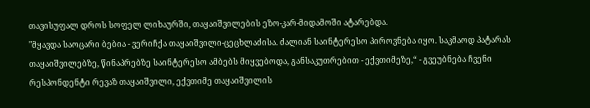თავისუფალ დროს სოფელ ლიხაურში, თაყაიშვილების ეზო-კარ-მიდამოში ატარებდა.
"მყავდა საოცარი ბებია - ვერიჩქა თაყაიშვილი-ცეცხლაძისა. ძალიან საინტერესო პიროვნება იყო. საკმაოდ პატარას თაყაიშვილებზე, წინაპრებზე საინტერესო ამბებს მიყვებოდა, განსაკუთრებით - ექვთიმეზე,“ - გვეუბნება ჩვენი რესპონდენტი რევაზ თაყაიშვილი, ექვთიმე თაყაიშვილის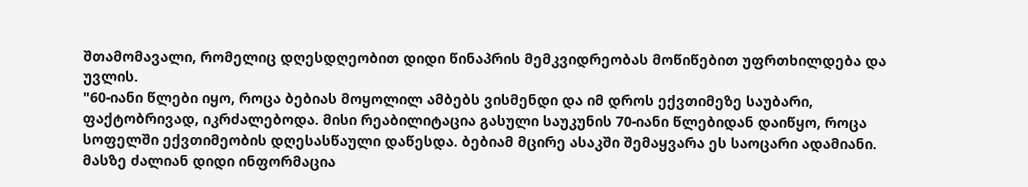შთამომავალი, რომელიც დღესდღეობით დიდი წინაპრის მემკვიდრეობას მოწიწებით უფრთხილდება და უვლის.
"60-იანი წლები იყო, როცა ბებიას მოყოლილ ამბებს ვისმენდი და იმ დროს ექვთიმეზე საუბარი, ფაქტობრივად, იკრძალებოდა. მისი რეაბილიტაცია გასული საუკუნის 70-იანი წლებიდან დაიწყო, როცა სოფელში ექვთიმეობის დღესასწაული დაწესდა. ბებიამ მცირე ასაკში შემაყვარა ეს საოცარი ადამიანი. მასზე ძალიან დიდი ინფორმაცია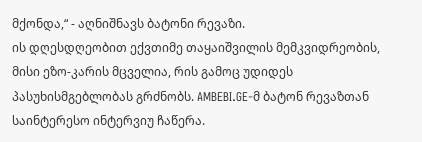მქონდა,“ - აღნიშნავს ბატონი რევაზი.
ის დღესდღეობით ექვთიმე თაყაიშვილის მემკვიდრეობის, მისი ეზო-კარის მცველია, რის გამოც უდიდეს პასუხისმგებლობას გრძნობს. AMBEBI.GE-მ ბატონ რევაზთან საინტერესო ინტერვიუ ჩაწერა.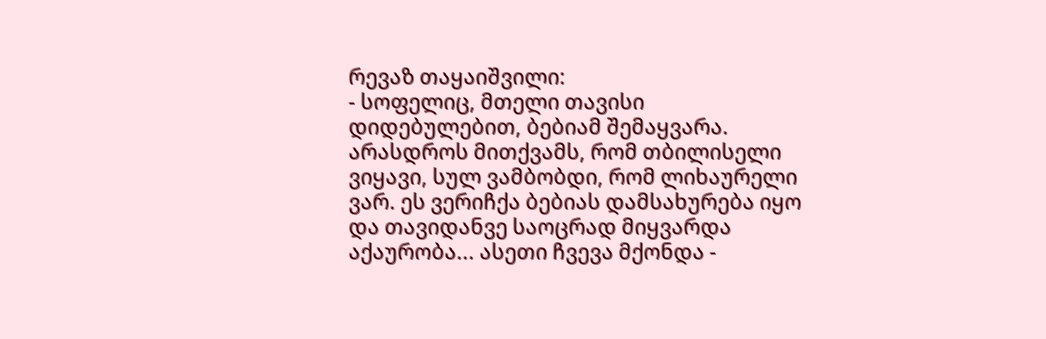რევაზ თაყაიშვილი:
- სოფელიც, მთელი თავისი დიდებულებით, ბებიამ შემაყვარა. არასდროს მითქვამს, რომ თბილისელი ვიყავი, სულ ვამბობდი, რომ ლიხაურელი ვარ. ეს ვერიჩქა ბებიას დამსახურება იყო და თავიდანვე საოცრად მიყვარდა აქაურობა... ასეთი ჩვევა მქონდა -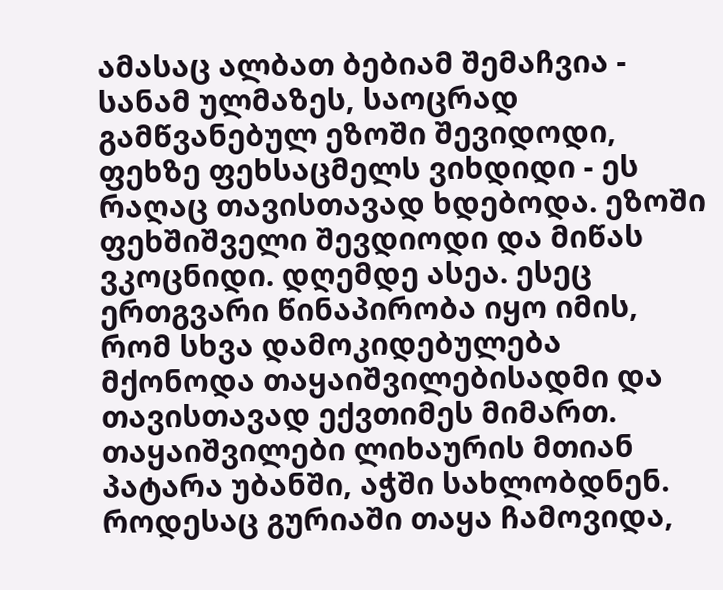ამასაც ალბათ ბებიამ შემაჩვია - სანამ ულმაზეს, საოცრად გამწვანებულ ეზოში შევიდოდი, ფეხზე ფეხსაცმელს ვიხდიდი - ეს რაღაც თავისთავად ხდებოდა. ეზოში ფეხშიშველი შევდიოდი და მიწას ვკოცნიდი. დღემდე ასეა. ესეც ერთგვარი წინაპირობა იყო იმის, რომ სხვა დამოკიდებულება მქონოდა თაყაიშვილებისადმი და თავისთავად ექვთიმეს მიმართ. თაყაიშვილები ლიხაურის მთიან პატარა უბანში, აჭში სახლობდნენ. როდესაც გურიაში თაყა ჩამოვიდა,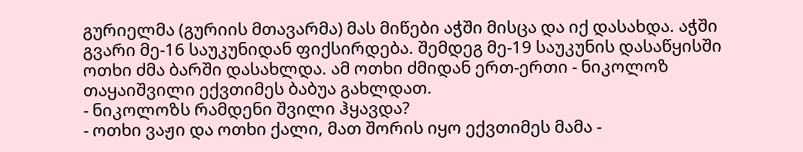გურიელმა (გურიის მთავარმა) მას მიწები აჭში მისცა და იქ დასახდა. აჭში გვარი მე-16 საუკუნიდან ფიქსირდება. შემდეგ მე-19 საუკუნის დასაწყისში ოთხი ძმა ბარში დასახლდა. ამ ოთხი ძმიდან ერთ-ერთი - ნიკოლოზ თაყაიშვილი ექვთიმეს ბაბუა გახლდათ.
- ნიკოლოზს რამდენი შვილი ჰყავდა?
- ოთხი ვაჟი და ოთხი ქალი, მათ შორის იყო ექვთიმეს მამა -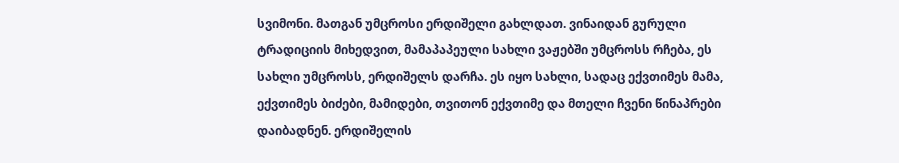სვიმონი. მათგან უმცროსი ერდიშელი გახლდათ. ვინაიდან გურული ტრადიციის მიხედვით, მამაპაპეული სახლი ვაჟებში უმცროსს რჩება, ეს სახლი უმცროსს, ერდიშელს დარჩა. ეს იყო სახლი, სადაც ექვთიმეს მამა, ექვთიმეს ბიძები, მამიდები, თვითონ ექვთიმე და მთელი ჩვენი წინაპრები დაიბადნენ. ერდიშელის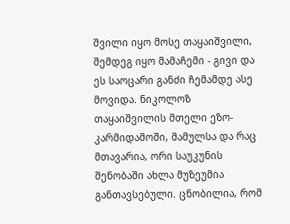შვილი იყო მოსე თაყაიშვილი, შემდეგ იყო მამაჩემი - გივი და ეს საოცარი განძი ჩემამდე ასე მოვიდა. ნიკოლოზ თაყაიშვილის მთელი ეზო-კარმიდამოში, მამულსა და რაც მთავარია, ორი საუკუნის შენობაში ახლა მუზეუმია განთავსებული. ცნობილია, რომ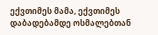ექვთიმეს მამა, ექვთიმეს დაბადებამდე ოსმალებთან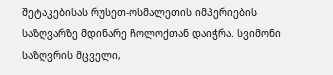შეტაკებისას რუსეთ-ოსმალეთის იმპერიების საზღვარზე მდინარე ჩოლოქთან დაიჭრა. სვიმონი საზღვრის მცველი,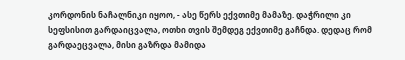კორდონის ნაჩალნიკი იყოო, - ასე წერს ექვთიმე მამაზე. დაჭრილი კი სეფსისით გარდაიცვალა, ოთხი თვის შემდეგ ექვთიმე გაჩნდა. დედაც რომ გარდაეცვალა, მისი გაზრდა მამიდა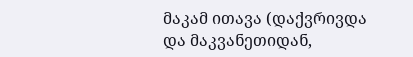მაკამ ითავა (დაქვრივდა და მაკვანეთიდან,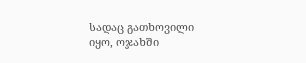სადაც გათხოვილი იყო, ოჯახში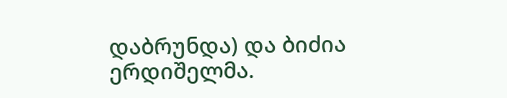დაბრუნდა) და ბიძია ერდიშელმა.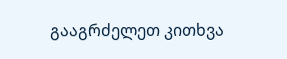გააგრძელეთ კითხვა